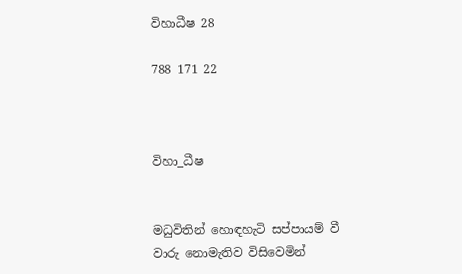විහාධීෂ 28

788 171 22



විහා_ධීෂ


මධුවිතින් හොඳහැටි සප්පායම් වී වාරු නොමැතිව විසිවෙමින්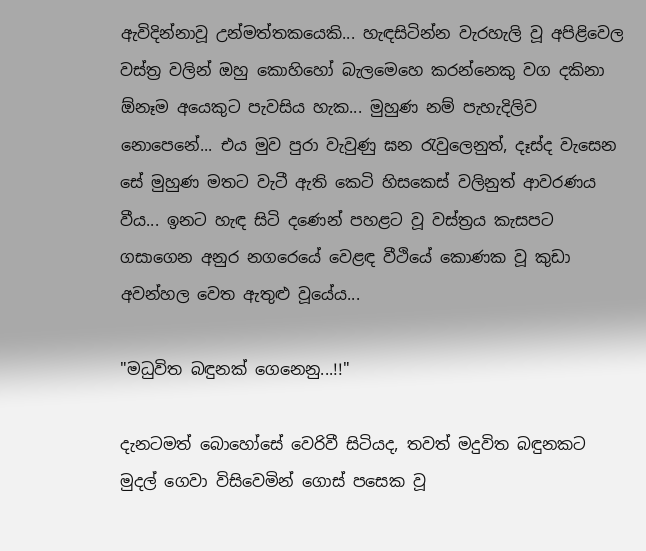ඇවිදින්නාවූ උන්මත්තකයෙකි... හැඳසිටින්න වැරහැලි වූ අපිළිවෙල වස්ත්‍ර වලින් ඔහු කොහිහෝ බැලමෙහෙ කරන්නෙකු වග දකිනා ඕනෑම අයෙකුට පැවසිය හැක... මුහුණ නම් පැහැදිලිව නොපෙනේ... එය මුව පුරා වැවුණු ඝන රැවුලෙනුත්, දෑස්ද වැසෙන සේ මුහුණ මතට වැටී ඇති කෙටි හිසකෙස් වලිනුත් ආවරණය වීය... ඉනට හැඳ සිටි දණෙන් පහළට වූ වස්ත්‍රය කැසපට ගසාගෙන අනුර නගරෙයේ වෙළඳ වීථියේ කොණක වූ කුඩා අවන්හල වෙත ඇතුළු වූයේය...

"මධුවිත බඳුනක් ගෙනෙනු...!!"

දැනටමත් බොහෝසේ වෙරිවී සිටියද, තවත් මදුවිත බඳුනකට මුදල් ගෙවා විසිවෙමින් ගොස් පසෙක වූ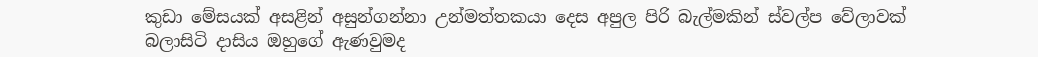කුඩා මේසයක් අසළින් අසුන්ගන්නා උන්මත්තකයා දෙස අපුල පිරි බැල්මකින් ස්වල්ප වේලාවක් බලාසිටි දාසිය ඔහුගේ ඇණවුමද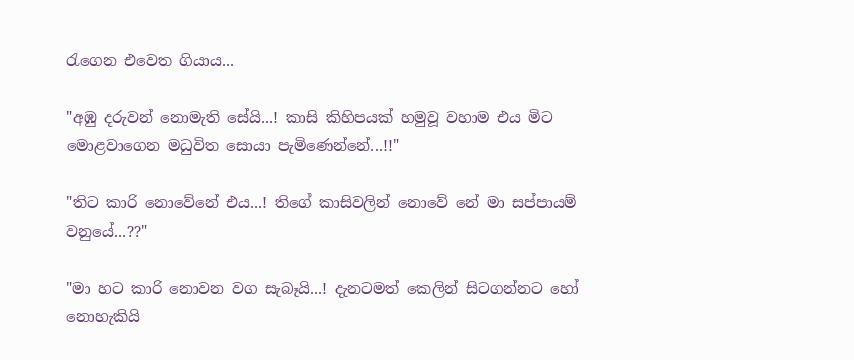රැගෙන එවෙත ගියාය...

"අඹු දරුවන් නොමැති සේයි...! කාසි කිහිපයක් හමුවූ වහාම එය මිට මොළවාගෙන මධුවිත සොයා පැමිණෙන්නේ...!!"

"තිට කාරි නොවේනේ එය...! තිගේ කාසිවලින් නොවේ නේ මා සප්පායම් වනුයේ...??"

"මා හට කාරි නොවන වග සැබෑයි...! දැනටමත් කෙලින් සිටගන්නට හෝ නොහැකියි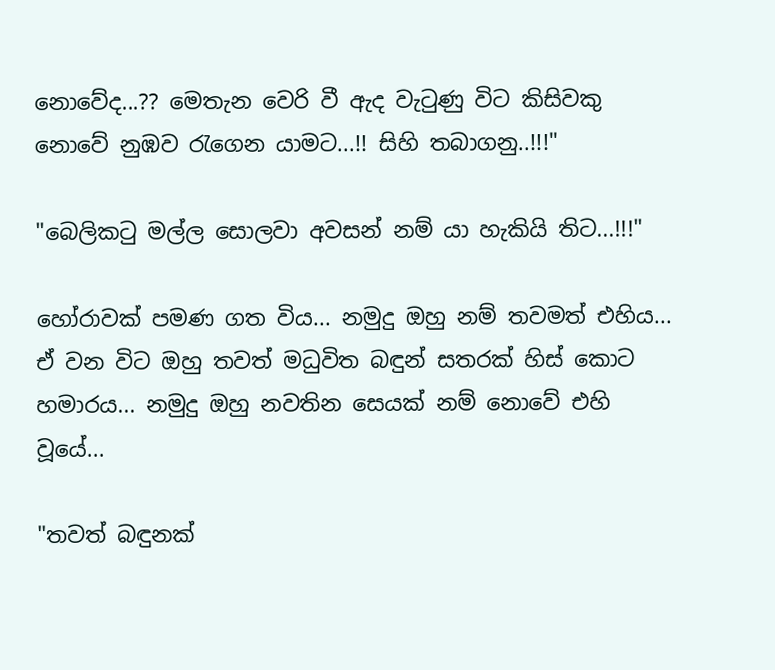නොවේද...?? මෙතැන වෙරි වී ඇද වැටුණු විට කිසිවකු නොවේ නුඹව රැගෙන යාමට...!! සිහි තබාගනු..!!!"

"බෙලිකටු මල්ල සොලවා අවසන් නම් යා හැකියි තිට...!!!"

හෝරාවක් පමණ ගත විය... නමුදු ඔහු නම් තවමත් එහිය... ඒ වන විට ඔහු තවත් මධුවිත බඳුන් සතරක් හිස් කොට හමාරය... නමුදු ඔහු නවතින සෙයක් නම් නොවේ එහි වූයේ...

"තවත් බඳුනක්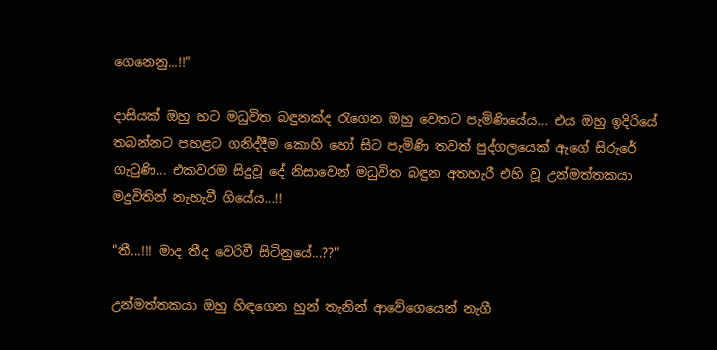ගෙනෙනු...!!"

දාසියක් ඔහු හට මධුවිත බඳුනක්ද රැගෙන ඔහු වෙතට පැමිණියේය... එය ඔහු ඉදිරියේ තබන්නට පහළට ගනිද්දීම කොහි හෝ සිට පැමිණි තවත් පුද්ගලයෙක් ඇගේ සිරුරේ ගැටුණි... එකවරම සිදුවූ දේ නිසාවෙන් මධුවිත බඳුන අතහැරී එහි වූ උන්මත්තකයා මදුවිතින් නැහැවී ගියේය...!!

"තී...!!! මාද තීද වෙරිවී සිටිනුයේ...??"

උන්මත්තකයා ඔහු හිඳගෙන හුන් තැනින් ආවේගෙයෙන් නැගී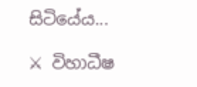සිටියේය...

⚔ විහාධීෂ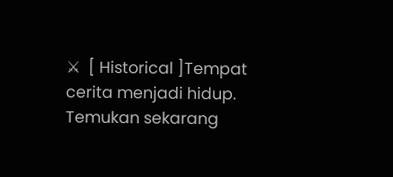⚔  [ Historical ]Tempat cerita menjadi hidup. Temukan sekarang